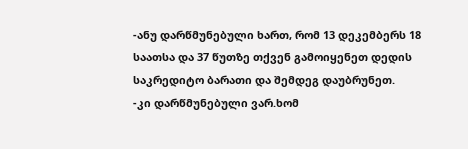-ანუ დარწმუნებული ხართ, რომ 13 დეკემბერს 18 საათსა და 37 წუთზე თქვენ გამოიყენეთ დედის საკრედიტო ბარათი და შემდეგ დაუბრუნეთ.
-კი დარწმუნებული ვარ.ხომ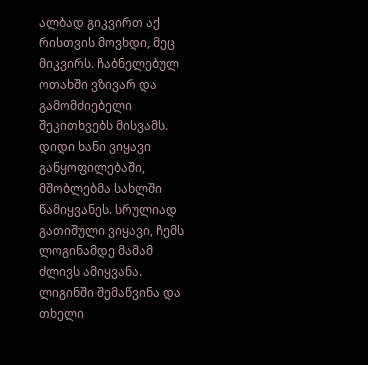ალბად გიკვირთ აქ რისთვის მოვხდი, მეც მიკვირს. ჩაბნელებულ ოთახში ვზივარ და გამომძიებელი შეკითხვებს მისვამს.
დიდი ხანი ვიყავი განყოფილებაში, მშობლებმა სახლში წამიყვანეს. სრულიად გათიშული ვიყავი, ჩემს ლოგინამდე მამამ ძლივს ამიყვანა. ლიგინში შემაწვინა და თხელი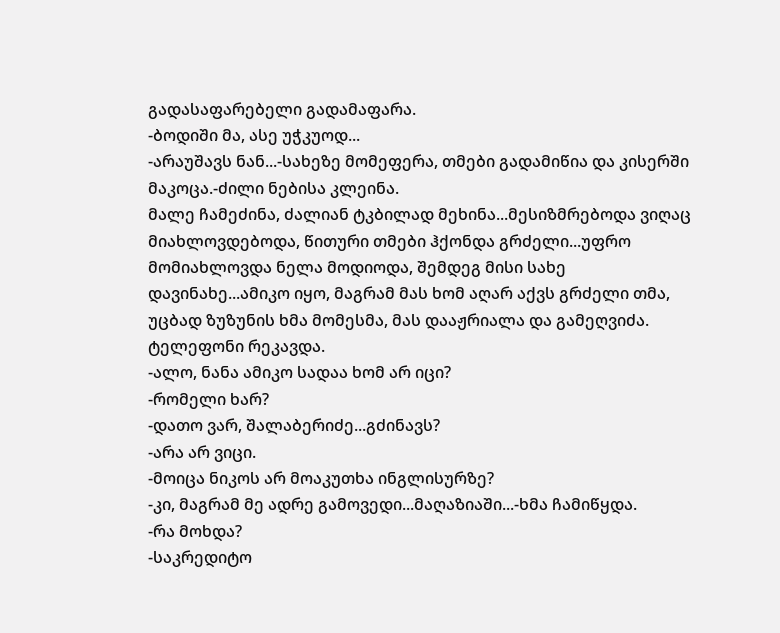გადასაფარებელი გადამაფარა.
-ბოდიში მა, ასე უჭკუოდ...
-არაუშავს ნან...-სახეზე მომეფერა, თმები გადამიწია და კისერში მაკოცა.-ძილი ნებისა კლეინა.
მალე ჩამეძინა, ძალიან ტკბილად მეხინა...მესიზმრებოდა ვიღაც მიახლოვდებოდა, წითური თმები ჰქონდა გრძელი...უფრო მომიახლოვდა ნელა მოდიოდა, შემდეგ მისი სახე დავინახე...ამიკო იყო, მაგრამ მას ხომ აღარ აქვს გრძელი თმა, უცბად ზუზუნის ხმა მომესმა, მას დააჟრიალა და გამეღვიძა.
ტელეფონი რეკავდა.
-ალო, ნანა ამიკო სადაა ხომ არ იცი?
-რომელი ხარ?
-დათო ვარ, შალაბერიძე...გძინავს?
-არა არ ვიცი.
-მოიცა ნიკოს არ მოაკუთხა ინგლისურზე?
-კი, მაგრამ მე ადრე გამოვედი...მაღაზიაში...-ხმა ჩამიწყდა.
-რა მოხდა?
-საკრედიტო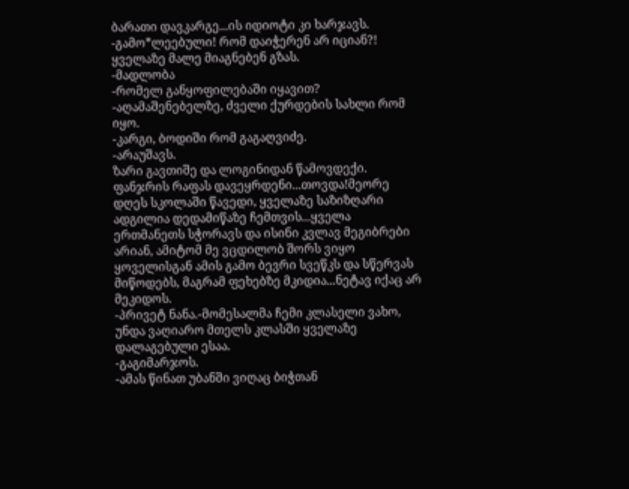ბარათი დავკარგე...ის იდიოტი კი ხარჯავს.
-გამო*ლეებული! რომ დაიჭერენ არ იციან?! ყველაზე მალე მიაგნებენ გზას.
-მადლობა
-რომელ განყოფილებაში იყავით?
-აღამაშენებელზე, ძველი ქურდების სახლი რომ იყო.
-კარგი, ბოდიში რომ გაგაღვიძე.
-არაუშავს.
ზარი გავთიშე და ლოგინიდან წამოვდექი. ფანჯრის რაფას დავეყრდენი...თოვდა!მეორე დღეს სკოლაში წავედი, ყველაზე საზიზღარი ადგილია დედამიწაზე ჩემთვის...ყველა ერთმანეთს სჭორავს და ისინი კვლავ მეგიბრები არიან, ამიტომ მე ვცდილობ შორს ვიყო ყოველისგან ამის გამო ბევრი სვეწკს და სწერვას მიწოდებს, მაგრამ ფეხებზე მკიდია...ნეტავ იქაც არ მეკიდოს.
-პრივეტ ნანა.-მომესალმა ჩემი კლასელი ვახო, უნდა ვაღიარო მთელს კლასში ყველაზე დალაგებული ესაა.
-გაგიმარჯოს.
-ამას წინათ უბანში ვიღაც ბიჭთან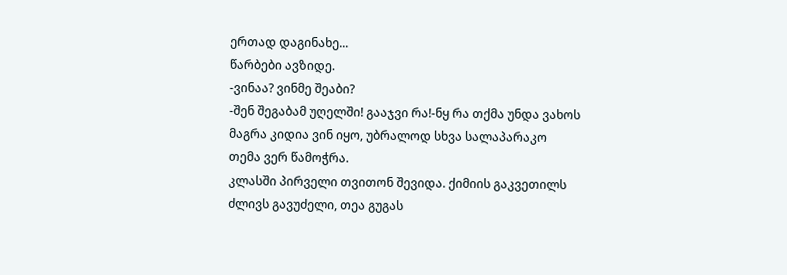ერთად დაგინახე...
წარბები ავზიდე.
-ვინაა? ვინმე შეაბი?
-შენ შეგაბამ უღელში! გააჯვი რა!-ნყ რა თქმა უნდა ვახოს მაგრა კიდია ვინ იყო, უბრალოდ სხვა სალაპარაკო თემა ვერ წამოჭრა.
კლასში პირველი თვითონ შევიდა. ქიმიის გაკვეთილს ძლივს გავუძელი, თეა გუგას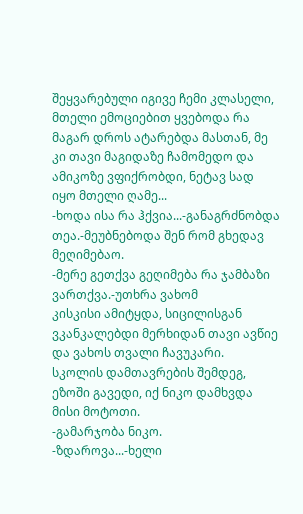შეყვარებული იგივე ჩემი კლასელი, მთელი ემოციებით ყვებოდა რა მაგარ დროს ატარებდა მასთან, მე კი თავი მაგიდაზე ჩამომედო და ამიკოზე ვფიქრობდი, ნეტავ სად იყო მთელი ღამე...
-ხოდა ისა რა ჰქვია...-განაგრძნობდა თეა.-მეუბნებოდა შენ რომ გხედავ მეღიმებაო.
-მერე გეთქვა გეღიმება რა ჯამბაზი ვართქვა.-უთხრა ვახომ
კისკისი ამიტყდა, სიცილისგან ვკანკალებდი მერხიდან თავი ავწიე და ვახოს თვალი ჩავუკარი.
სკოლის დამთავრების შემდეგ, ეზოში გავედი, იქ ნიკო დამხვდა მისი მოტოთი.
-გამარჯობა ნიკო.
-ზდაროვა...-ხელი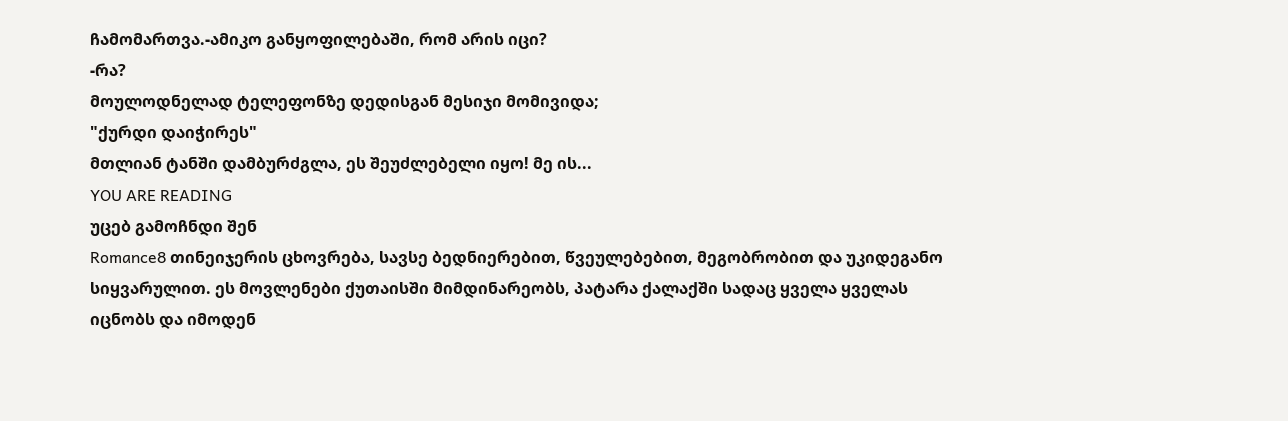ჩამომართვა.-ამიკო განყოფილებაში, რომ არის იცი?
-რა?
მოულოდნელად ტელეფონზე დედისგან მესიჯი მომივიდა;
"ქურდი დაიჭირეს"
მთლიან ტანში დამბურძგლა, ეს შეუძლებელი იყო! მე ის...
YOU ARE READING
უცებ გამოჩნდი შენ
Romance8 თინეიჯერის ცხოვრება, სავსე ბედნიერებით, წვეულებებით, მეგობრობით და უკიდეგანო სიყვარულით. ეს მოვლენები ქუთაისში მიმდინარეობს, პატარა ქალაქში სადაც ყველა ყველას იცნობს და იმოდენ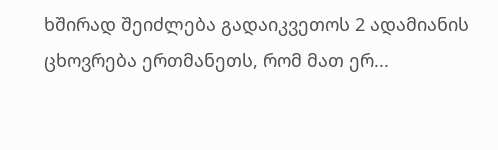ხშირად შეიძლება გადაიკვეთოს 2 ადამიანის ცხოვრება ერთმანეთს, რომ მათ ერ...